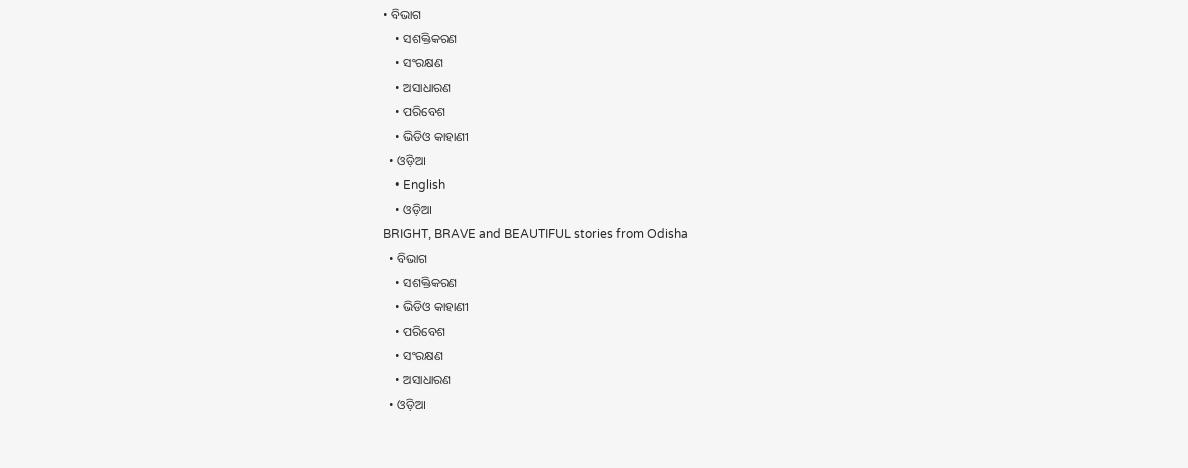• ବିଭାଗ
    • ସଶକ୍ତିକରଣ
    • ସଂରକ୍ଷଣ
    • ଅସାଧାରଣ
    • ପରିବେଶ
    • ଭିଡିଓ କାହାଣୀ
  • ଓଡ଼ିଆ
    • English
    • ଓଡ଼ିଆ
BRIGHT, BRAVE and BEAUTIFUL stories from Odisha
  • ବିଭାଗ
    • ସଶକ୍ତିକରଣ
    • ଭିଡିଓ କାହାଣୀ
    • ପରିବେଶ
    • ସଂରକ୍ଷଣ
    • ଅସାଧାରଣ
  • ଓଡ଼ିଆ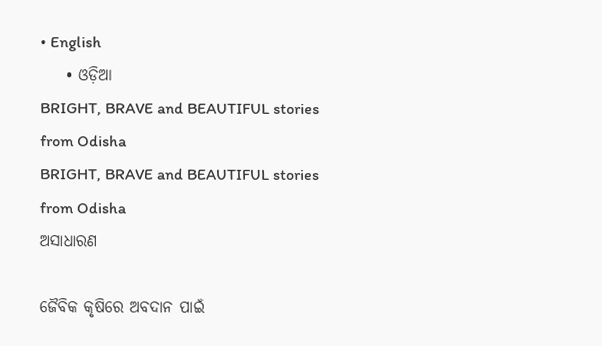• English
    • ଓଡ଼ିଆ
BRIGHT, BRAVE and BEAUTIFUL stories from Odisha
BRIGHT, BRAVE and BEAUTIFUL stories from Odisha
ଅସାଧାରଣ

ଜୈବିକ କୃଷିରେ ଅବଦାନ ପାଇଁ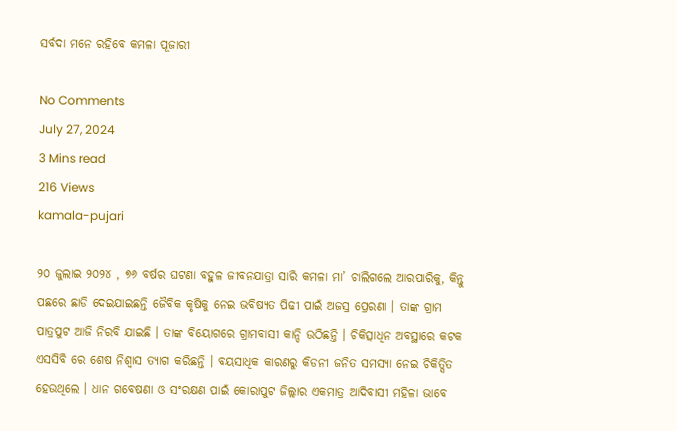ସର୍ବଦା ମନେ ରହିବେ କମଳା ପୂଜାରୀ

No Comments
July 27, 2024
3 Mins read
216 Views
kamala-pujari

୨୦ ଜୁଲାଇ ୨୦୨୪ , ୭୬ ବର୍ଷର ଘଟଣା ବହୁଳ ଜୀବନଯାତ୍ରା ସାରି କମଳା ମା’ ଚାଲିଗଲେ ଆରପାରିକୁ, କିନ୍ତୁ ପଛରେ ଛାଡି ଦେଇଯାଇଛନ୍ତି ଜୈବିକ କୃଷିକୁ ନେଇ ଭବିଷ୍ୟତ ପିଢୀ ପାଇଁ ଅଜସ୍ର ପ୍ରେରଣା । ତାଙ୍କ ଗ୍ରାମ ପାତ୍ରପୁଟ ଆଜି ନିରବି ଯାଇଛି । ତାଙ୍କ ବିୟୋଗରେ ଗ୍ରାମବାସୀ କାନ୍ଦି ଉଠିଛନ୍ତି । ଚିକିତ୍ସାଧିନ ଅବସ୍ଥାରେ କଟକ ଏସସିବି ରେ ଶେଷ ନିଶ୍ଵାସ ତ୍ୟାଗ କରିଛନ୍ତି । ବୟସାଧିକ କାରଣରୁ କିଡନୀ ଜନିତ ସମସ୍ୟା ନେଇ ଚିକିତ୍ସିତ ହେଉଥିଲେ । ଧାନ ଗବେଷଣା ଓ ସଂରକ୍ଷଣ ପାଇଁ କୋରାପୁଟ ଜିଲ୍ଲାର ଏକମାତ୍ର ଆଦିବାସୀ ମହିଳା ଭାବେ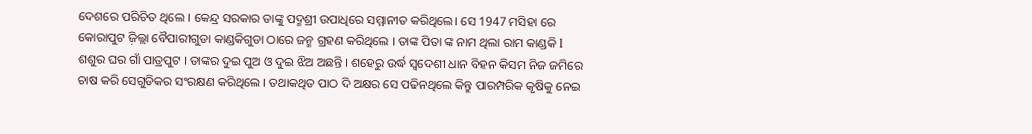ଦେଶରେ ପରିଚିତ ଥିଲେ । କେନ୍ଦ୍ର ସରକାର ତାଙ୍କୁ ପଦ୍ମଶ୍ରୀ ଉପାଧିରେ ସମ୍ମାନୀତ କରିଥିଲେ। ସେ 1947 ମସିହା ରେ କୋରାପୁଟ ଜ଼ିଲ୍ଲା ବୈପାରୀଗୁଡା କାଣ୍ଡକିଗୁଡା ଠାରେ ଜନ୍ମ ଗ୍ରହଣ କରିଥିଲେ । ତାଙ୍କ ପିତା ଙ୍କ ନାମ ଥିଲା ରାମ କାଣ୍ଡକି l ଶଶୁର ଘର ଗାଁ ପାତ୍ରପୁଟ । ତାଙ୍କର ଦୁଇ ପୁଅ ଓ ଦୁଇ ଝିଅ ଅଛନ୍ତି । ଶହେରୁ ଉର୍ଦ୍ଧ ସ୍ଵଦେଶୀ ଧାନ ବିହନ କିସମ ନିଜ ଜମିରେ ଚାଷ କରି ସେଗୁଡିକର ସଂରକ୍ଷଣ କରିଥିଲେ । ତଥାକଥିତ ପାଠ ଦି ଅକ୍ଷର ସେ ପଢିନଥିଲେ କିନ୍ତୁ ପାରମ୍ପରିକ କୃଷିକୁ ନେଇ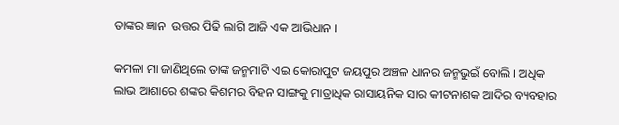ତାଙ୍କର ଜ୍ଞାନ  ଉତ୍ତର ପିଢି ଲାଗି ଆଜି ଏକ ଆଭିଧାନ ।

କମଳା ମା ଜାଣିଥିଲେ ତାଙ୍କ ଜନ୍ମମାଟି ଏଇ କୋରାପୁଟ ଜୟପୁର ଅଞ୍ଚଳ ଧାନର ଜନ୍ମଭୁଇଁ ବୋଲି । ଅଧିକ ଲାଭ ଆଶାରେ ଶଙ୍କର କିଶମର ବିହନ ସାଙ୍ଗକୁ ମାତ୍ରାଧିକ ରାସାୟନିକ ସାର କୀଟନାଶକ ଆଦିର ବ୍ୟବହାର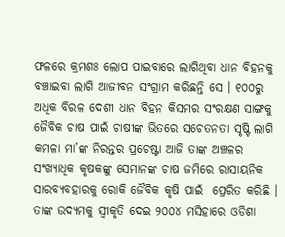ଫଳରେ କ୍ରମଶଃ ଲୋପ ପାଇବାରେ ଲାଗିଥିବା ଧାନ ବିହନକୁ ବଞ୍ଚାଇବା ଲାଗି ଆଜୀବନ ସଂଗ୍ରାମ କରିଛନ୍ତି ସେ । ୧୦୦ରୁ ଅଧିକ ବିରଳ ଦେଶୀ ଧାନ ବିହନ କିସମର ସଂରକ୍ଷଣ ସାଙ୍ଗକୁ ଜୈବିକ ଚାଷ ପାଇଁ ଚାଷୀଙ୍କ ଭିତରେ ସଚେତନତା ସୃଷ୍ଟି ଲାଗି କମଳା ମା’ଙ୍କ ନିରନ୍ତର ପ୍ରଚେଷ୍ଟା ଆଜି ତାଙ୍କ ଅଞ୍ଚଳର ସଂଖ୍ୟାଧିକ କୃଷକଙ୍କୁ ସେମାନଙ୍କ ଚାଷ ଜମିରେ ରାସାୟନିକ ସାରବ୍ୟବହାରକୁ ରୋକି ଜୈବିକ କୃଷି ପାଇଁ  ପ୍ରେରିତ କରିଛି । ତାଙ୍କ ଉଦ୍ୟମକୁ ସ୍ୱୀକୃତି ଦେଇ ୨୦୦୪ ମସିହାରେ ଓଡିଶା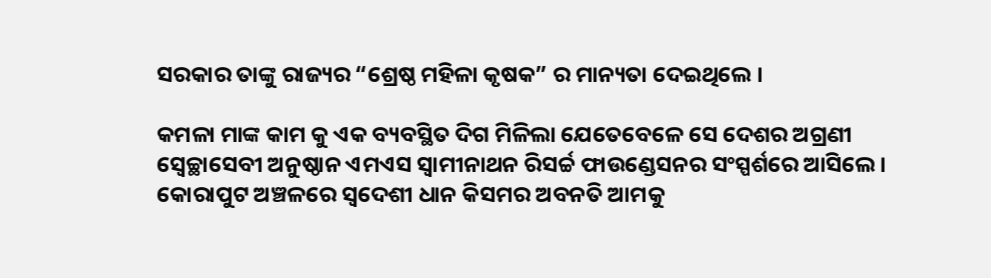ସରକାର ତାଙ୍କୁ ରାଜ୍ୟର “ଶ୍ରେଷ୍ଠ ମହିଳା କୃଷକ” ର ମାନ୍ୟତା ଦେଇଥିଲେ ।

କମଳା ମାଙ୍କ କାମ କୁ ଏକ ବ୍ୟବସ୍ଥିତ ଦିଗ ମିଳିଲା ଯେତେବେଳେ ସେ ଦେଶର ଅଗ୍ରଣୀ ସ୍ଵେଚ୍ଛାସେବୀ ଅନୁଷ୍ଠାନ ଏମଏସ ସ୍ଵାମୀନାଥନ ରିସର୍ଚ୍ଚ ଫାଉଣ୍ଡେସନର ସଂସ୍ପର୍ଶରେ ଆସିଲେ । କୋରାପୁଟ ଅଞ୍ଚଳରେ ସ୍ୱଦେଶୀ ଧାନ କିସମର ଅବନତି ଆମକୁ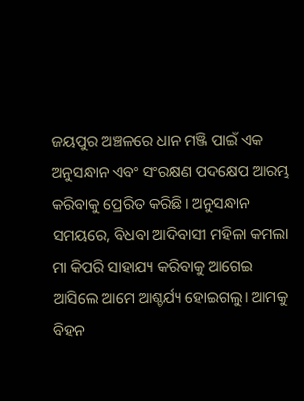ଜୟପୁର ଅଞ୍ଚଳରେ ଧାନ ମଞ୍ଜି ପାଇଁ ଏକ ଅନୁସନ୍ଧାନ ଏବଂ ସଂରକ୍ଷଣ ପଦକ୍ଷେପ ଆରମ୍ଭ କରିବାକୁ ପ୍ରେରିତ କରିଛି। ଅନୁସନ୍ଧାନ ସମୟରେ, ବିଧବା ଆଦିବାସୀ ମହିଳା କମଲା ମା କିପରି ସାହାଯ୍ୟ କରିବାକୁ ଆଗେଇ ଆସିଲେ ଆମେ ଆଶ୍ଚର୍ଯ୍ୟ ହୋଇଗଲୁ। ଆମକୁ ବିହନ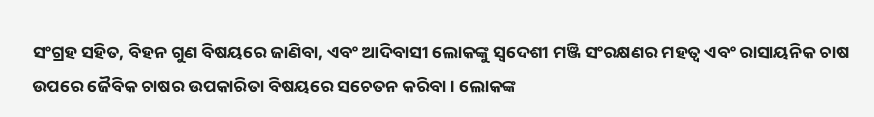ସଂଗ୍ରହ ସହିତ, ବିହନ ଗୁଣ ବିଷୟରେ ଜାଣିବା, ଏବଂ ଆଦିବାସୀ ଲୋକଙ୍କୁ ସ୍ୱଦେଶୀ ମଞ୍ଜି ସଂରକ୍ଷଣର ମହତ୍ଵ ଏବଂ ରାସାୟନିକ ଚାଷ ଉପରେ ଜୈବିକ ଚାଷର ଉପକାରିତା ବିଷୟରେ ସଚେତନ କରିବା । ଲୋକଙ୍କ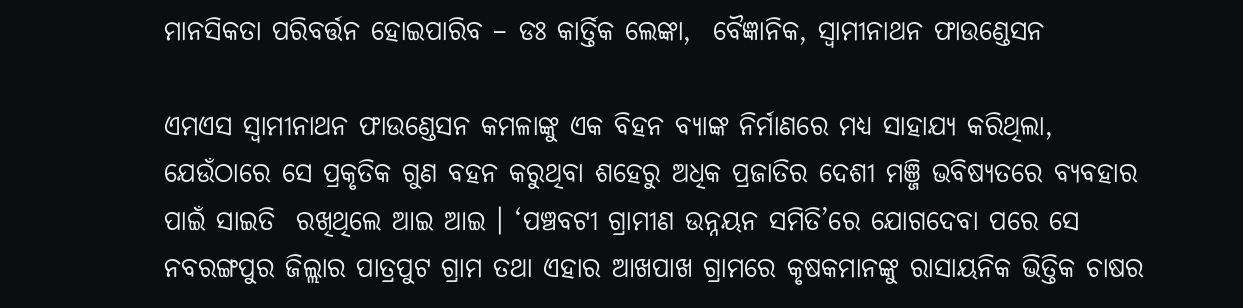ମାନସିକତା ପରିବର୍ତ୍ତନ ହୋଇପାରିବ – ଡଃ କାର୍ତ୍ତିକ ଲେଙ୍କା,  ବୈଜ୍ଞାନିକ, ସ୍ଵାମୀନାଥନ ଫାଉଣ୍ଡେସନ

ଏମଏସ ସ୍ଵାମୀନାଥନ ଫାଉଣ୍ଡେସନ କମଳାଙ୍କୁ ଏକ ବିହନ ବ୍ୟାଙ୍କ ନିର୍ମାଣରେ ମଧ୍ୟ ସାହାଯ୍ୟ କରିଥିଲା, ଯେଉଁଠାରେ ସେ ପ୍ରକୃତିକ ଗୁଣ ବହନ କରୁଥିବା ଶହେରୁ ଅଧିକ ପ୍ରଜାତିର ଦେଶୀ ମଞ୍ଜି ଭବିଷ୍ୟତରେ ବ୍ୟବହାର ପାଇଁ ସାଇତି  ରଖିଥିଲେ ଆଇ ଆଇ । ‘ପଞ୍ଚବଟୀ ଗ୍ରାମୀଣ ଉନ୍ନୟନ ସମିତି’ରେ ଯୋଗଦେବା ପରେ ସେ ନବରଙ୍ଗପୁର ଜିଲ୍ଲାର ପାତ୍ରପୁଟ ଗ୍ରାମ ତଥା ଏହାର ଆଖପାଖ ଗ୍ରାମରେ କୃଷକମାନଙ୍କୁ ରାସାୟନିକ ଭିତ୍ତିକ ଚାଷର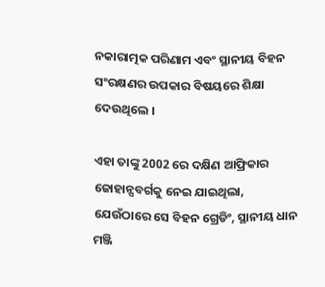ନକାରାତ୍ମକ ପରିଣାମ ଏବଂ ସ୍ଥାନୀୟ ବିହନ ସଂରକ୍ଷଣର ଉପକାର ବିଷୟରେ ଶିକ୍ଷା ଦେଉଥିଲେ ।

ଏହା ତାଙ୍କୁ 2002 ରେ ଦକ୍ଷିଣ ଆଫ୍ରିକାର ଜୋହାନ୍ସବର୍ଗକୁ ନେଇ ଯାଇଥିଲା, ଯେଉଁଠାରେ ସେ ବିହନ ଗ୍ରେଡିଂ, ସ୍ଥାନୀୟ ଧାନ ମଞ୍ଜି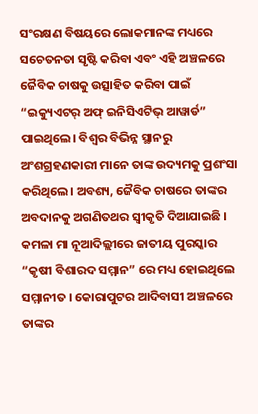ସଂରକ୍ଷଣ ବିଷୟରେ ଲୋକମାନଙ୍କ ମଧ୍ୟରେ ସଚେତନତା ସୃଷ୍ଟି କରିବା ଏବଂ ଏହି ଅଞ୍ଚଳରେ ଜୈବିକ ଚାଷକୁ ଉତ୍ସାହିତ କରିବା ପାଇଁ “ଇକ୍ୟୁଏଟର୍ ଅଫ୍ ଇନିସିଏଟିଭ୍ ଆୱାର୍ଡ” ପାଇଥିଲେ। ବିଶ୍ଵର ବିଭିନ୍ନ ସ୍ଥାନରୁ ଅଂଶଗ୍ରହଣକାରୀ ମାନେ ତାଙ୍କ ଉଦ୍ୟମକୁ ପ୍ରଶଂସା କରିଥିଲେ। ଅବଶ୍ୟ, ଜୈବିକ ଚାଷରେ ତାଙ୍କର ଅବଦାନକୁ ଅଗଣିତଥର ସ୍ୱୀକୃତି ଦିଆଯାଇଛି । କମଳା ମା ନୂଆଦିଲ୍ଲୀରେ ଜାତୀୟ ପୁରସ୍କାର “କୃଷୀ ବିଶାରଦ ସମ୍ମାନ” ରେ ମଧ୍ୟ ହୋଇଥିଲେ ସମ୍ମାନୀତ । କୋରାପୁଟର ଆଦିବାସୀ ଅଞ୍ଚଳରେ ତାଙ୍କର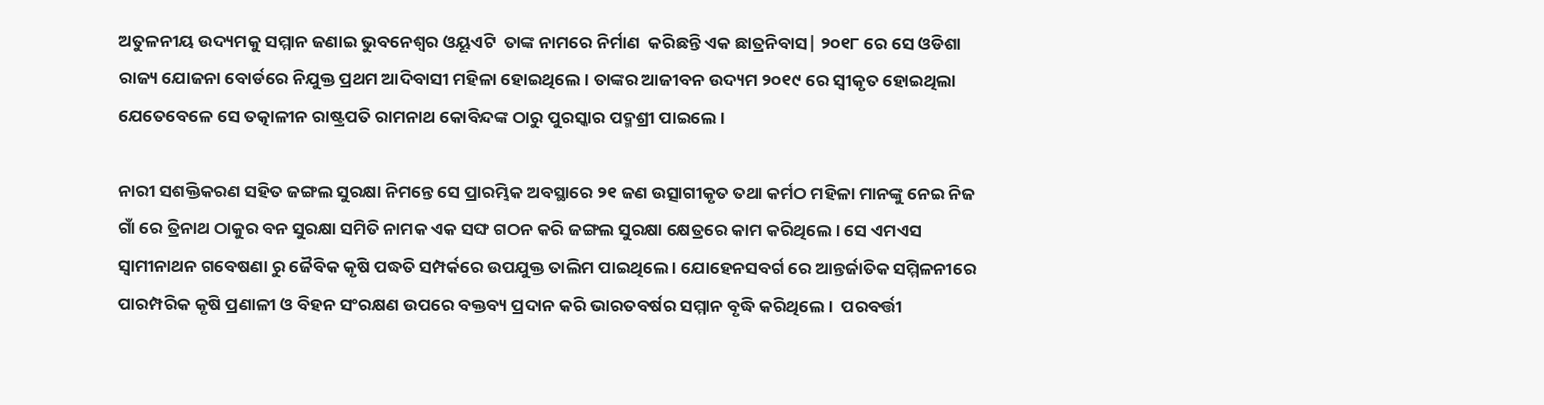ଅତୁଳନୀୟ ଉଦ୍ୟମକୁ ସମ୍ମାନ ଜଣାଇ ଭୁବନେଶ୍ବର ଓୟୂଏଟି  ତାଙ୍କ ନାମରେ ନିର୍ମାଣ  କରିଛନ୍ତି ଏକ ଛାତ୍ରନିବାସ| ୨୦୧୮ ରେ ସେ ଓଡିଶା ରାଜ୍ୟ ଯୋଜନା ବୋର୍ଡରେ ନିଯୁକ୍ତ ପ୍ରଥମ ଆଦିବାସୀ ମହିଳା ହୋଇଥିଲେ। ତାଙ୍କର ଆଜୀବନ ଉଦ୍ୟମ ୨୦୧୯ ରେ ସ୍ୱୀକୃତ ହୋଇଥିଲା ଯେତେବେଳେ ସେ ତତ୍କାଳୀନ ରାଷ୍ଟ୍ରପତି ରାମନାଥ କୋବିନ୍ଦଙ୍କ ଠାରୁ ପୁରସ୍କାର ପଦ୍ମଶ୍ରୀ ପାଇଲେ ।

ନାରୀ ସଶକ୍ତିକରଣ ସହିତ ଜଙ୍ଗଲ ସୁରକ୍ଷା ନିମନ୍ତେ ସେ ପ୍ରାରମ୍ଭିକ ଅବସ୍ଥାରେ ୨୧ ଜଣ ଉତ୍ସାଗୀକୃତ ତଥା କର୍ମଠ ମହିଳା ମାନଙ୍କୁ ନେଇ ନିଜ ଗାଁ ରେ ତ୍ରିନାଥ ଠାକୁର ବନ ସୁରକ୍ଷା ସମିତି ନାମକ ଏକ ସଙ୍ଘ ଗଠନ କରି ଜଙ୍ଗଲ ସୁରକ୍ଷା କ୍ଷେତ୍ରରେ କାମ କରିଥିଲେ । ସେ ଏମଏସ ସ୍ୱାମୀନାଥନ ଗବେଷଣା ରୁ ଜୈବିକ କୃଷି ପଦ୍ଧତି ସମ୍ପର୍କରେ ଉପଯୁକ୍ତ ତାଲିମ ପାଇଥିଲେ । ଯୋହେନସବର୍ଗ ରେ ଆନ୍ତର୍ଜାତିକ ସମ୍ମିଳନୀରେ ପାରମ୍ପରିକ କୃଷି ପ୍ରଣାଳୀ ଓ ବିହନ ସଂରକ୍ଷଣ ଉପରେ ବକ୍ତବ୍ୟ ପ୍ରଦାନ କରି ଭାରତବର୍ଷର ସମ୍ମାନ ବୃଦ୍ଧି କରିଥିଲେ ।  ପରବର୍ତ୍ତୀ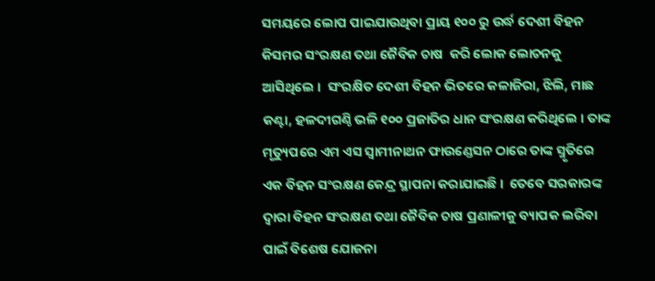ସମୟରେ ଲୋପ ପାଇଯାଉଥିବା ପ୍ରାୟ ୧୦୦ ରୁ ଉର୍ଦ୍ଧ ଦେଶୀ ବିହନ କିସମର ସଂରକ୍ଷଣ ତଥା ଜୈବିକ ଚାଷ  କରି ଲୋକ ଲୋଚନକୁ ଆସିଥିଲେ ।  ସଂରକ୍ଷିତ ଦେଶୀ ବିହନ ଭିତରେ କଳାଜିରା, ଝିଲି, ମାଛ କଣ୍ଟା, ହଳଦୀଗଣ୍ଠି ଭଳି ୧୦୦ ପ୍ରଜାତିର ଧାନ ସଂରକ୍ଷଣ କରିଥିଲେ । ତାଙ୍କ ମୃତ୍ୟୁପରେ ଏମ ଏସ ସ୍ୱାମୀନାଥନ ଫାଉଣ୍ଡେସନ ଠାରେ ତାଙ୍କ ସ୍ମୃତିରେ ଏକ ବିହନ ସଂରକ୍ଷଣ କେନ୍ଦ୍ର ସ୍ଥାପନା କରାଯାଇଛି ।  ତେବେ ସରକାରଙ୍କ ଦ୍ବାରା ବିହନ ସଂରକ୍ଷଣ ତଥା ଜୈବିକ ଚାଷ ପ୍ରଣାଳୀକୁ ବ୍ୟାପକ ଲରିବା ପାଇଁ ବିଶେଷ ଯୋଜନା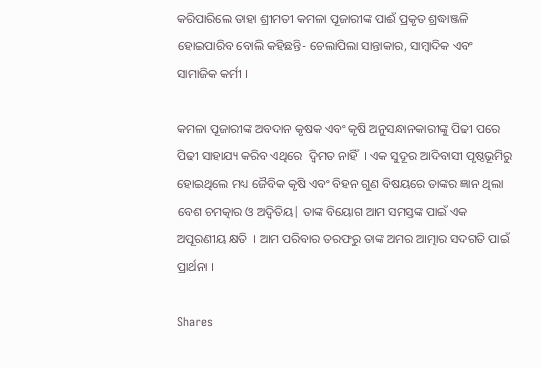କରିପାରିଲେ ତାହା ଶ୍ରୀମତୀ କମଳା ପୂଜାରୀଙ୍କ ପାଈଁ ପ୍ରକୃତ ଶ୍ରଦ୍ଧାଞ୍ଜଳି ହୋଇପାରିବ ବୋଲି କହିଛନ୍ତି- ଚେଲାପିଲା ସାନ୍ତାକାର, ସାମ୍ବାଦିକ ଏବଂ ସାମାଜିକ କର୍ମୀ ।

କମଳା ପୂଜାରୀଙ୍କ ଅବଦାନ କୃଷକ ଏବଂ କୃଷି ଅନୁସନ୍ଧାନକାରୀଙ୍କୁ ପିଢୀ ପରେ ପିଢୀ ସାହାଯ୍ୟ କରିବ ଏଥିରେ  ଦ୍ଵିମତ ନାହିଁ  । ଏକ ସୁଦୂର ଆଦିବାସୀ ପୃଷ୍ଠଭୂମିରୁ ହୋଇଥିଲେ ମଧ୍ୟ ଜୈବିକ କୃଷି ଏବଂ ବିହନ ଗୁଣ ବିଷୟରେ ତାଙ୍କର ଜ୍ଞାନ ଥିଲା ବେଶ ଚମତ୍କାର ଓ ଅଦ୍ଵିତିୟ| ତାଙ୍କ ବିୟୋଗ ଆମ ସମସ୍ତଙ୍କ ପାଇଁ ଏକ ଅପୂରଣୀୟ କ୍ଷତି  । ଆମ ପରିବାର ତରଫରୁ ତାଙ୍କ ଅମର ଆତ୍ମାର ସଦଗତି ପାଇଁ ପ୍ରାର୍ଥନା ।

Shares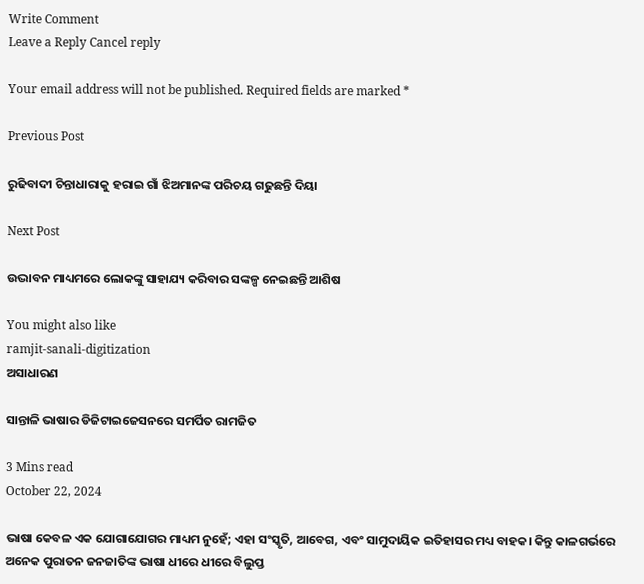Write Comment
Leave a Reply Cancel reply

Your email address will not be published. Required fields are marked *

Previous Post

ରୁଢିବାଦୀ ଚିନ୍ତାଧାରାକୁ ହରାଇ ଗାଁ ଝିଅମାନଙ୍କ ପରିଚୟ ଗଢୁଛନ୍ତି ଦିୟା

Next Post

ଉଦ୍ଭାବନ ମାଧ୍ୟମରେ ଲୋକଙ୍କୁ ସାହାଯ୍ୟ କରିବାର ସଙ୍କଳ୍ପ ନେଇଛନ୍ତି ଆଶିଷ

You might also like
ramjit-sanali-digitization
ଅସାଧାରଣ

ସାନ୍ତାଳି ଭାଷାର ଡିଜିଟାଇଜେସନରେ ସମର୍ପିତ ରାମଜିତ

3 Mins read
October 22, 2024

ଭାଷା କେବଳ ଏକ ଯୋଗାଯୋଗର ମାଧ୍ୟମ ନୁହେଁ; ଏହା ସଂସ୍କୃତି, ଆବେଗ, ଏବଂ ସାମୁଦାୟିକ ଇତିହାସର ମଧ୍ୟ ବାହକ। କିନ୍ତୁ କାଳଗର୍ଭରେ ଅନେକ ପୁରାତନ ଜନଜାତିଙ୍କ ଭାଷା ଧୀରେ ଧୀରେ ବିଲୁପ୍ତ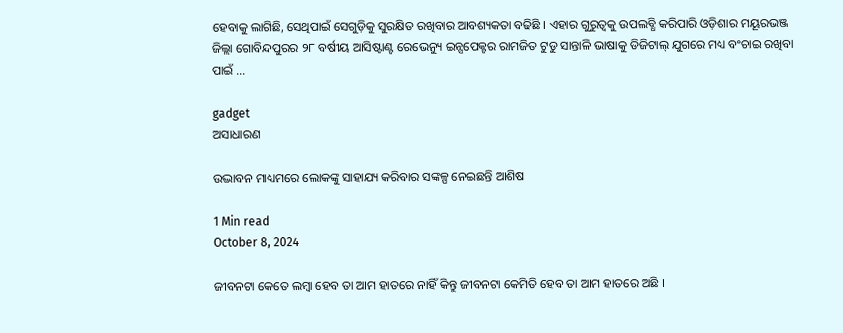ହେବାକୁ ଲାଗିଛି, ସେଥିପାଇଁ ସେଗୁଡ଼ିକୁ ସୁରକ୍ଷିତ ରଖିବାର ଆବଶ୍ୟକତା ବଢିଛି । ଏହାର ଗୁରୁତ୍ୱକୁ ଉପଲବ୍ଧି କରିପାରି ଓଡ଼ିଶାର ମୟୂରଭଞ୍ଜ ଜିଲ୍ଲା ଗୋବିନ୍ଦପୁରର ୨୮ ବର୍ଷୀୟ ଆସିଷ୍ଟାଣ୍ଟ ରେଭେନ୍ୟୁ ଇନ୍ସପେକ୍ଟର ରାମଜିତ ଟୁଡୁ ସାନ୍ତାଳି ଭାଷାକୁ ଡିଜିଟାଲ୍ ଯୁଗରେ ମଧ୍ୟ ବଂଚାଇ ରଖିବା ପାଇଁ …

gadget
ଅସାଧାରଣ

ଉଦ୍ଭାବନ ମାଧ୍ୟମରେ ଲୋକଙ୍କୁ ସାହାଯ୍ୟ କରିବାର ସଙ୍କଳ୍ପ ନେଇଛନ୍ତି ଆଶିଷ

1 Min read
October 8, 2024

ଜୀବନଟା କେତେ ଲମ୍ବା ହେବ ତା ଆମ ହାତରେ ନାହିଁ କିନ୍ତୁ ଜୀବନଟା କେମିତି ହେବ ତା ଆମ ହାତରେ ଅଛି ।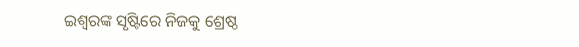ଇଶ୍ୱରଙ୍କ ସୃଷ୍ଟିରେ ନିଜକୁ ଶ୍ରେଷ୍ଠ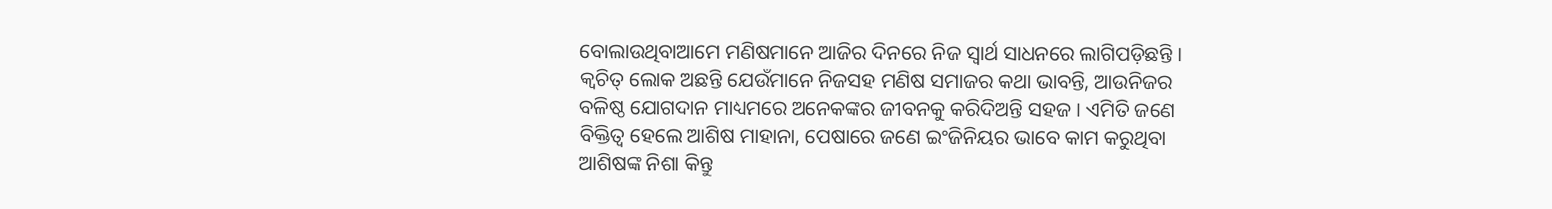ବୋଲାଉଥିବାଆମେ ମଣିଷମାନେ ଆଜିର ଦିନରେ ନିଜ ସ୍ୱାର୍ଥ ସାଧନରେ ଲାଗିପଡ଼ିଛନ୍ତି । କ୍ୱଚିତ୍ ଲୋକ ଅଛନ୍ତି ଯେଉଁମାନେ ନିଜସହ ମଣିଷ ସମାଜର କଥା ଭାବନ୍ତି, ଆଉନିଜର ବଳିଷ୍ଠ ଯୋଗଦାନ ମାଧ୍ୟମରେ ଅନେକଙ୍କର ଜୀବନକୁ କରିଦିଅନ୍ତି ସହଜ । ଏମିତି ଜଣେ ବିକ୍ତିତ୍ୱ ହେଲେ ଆଶିଷ ମାହାନା, ପେଷାରେ ଜଣେ ଇଂଜିନିୟର ଭାବେ କାମ କରୁଥିବା ଆଶିଷଙ୍କ ନିଶା କିନ୍ତୁ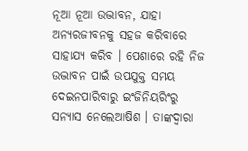ନୂଆ ନୂଆ ଉଦ୍ଭାବନ, ଯାହା ଅନ୍ୟରଜୀବନକୁ ସହଜ କରିବାରେ ସାହାଯ୍ୟ କରିବ । ପେଶାରେ ରହି ନିଜ ଉଦ୍ଭାବନ ପାଇଁ ଉପଯୁକ୍ତ ସମୟ ଦେଇନପାରିବାରୁ ଇଂଜିନିୟରିଂରୁ ସନ୍ୟାସ ନେଲେଆଷିଶ । ତାଙ୍କଦ୍ୱାରା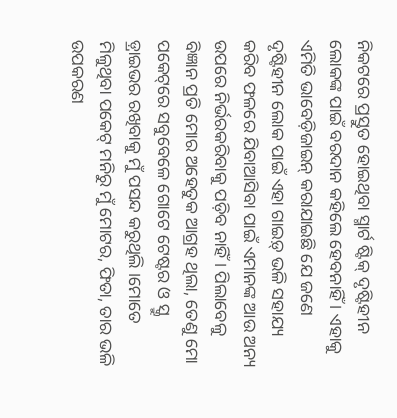ନିକଟରେ ପ୍ରସ୍ତୁତ ହୋଇଥିବା ସ୍ମାର୍ଟ ଷ୍ଟିକ୍ ଦୃଷ୍ଟିହୀନ ଲୋକଙ୍କ ପାଇଁ ବରଦାନ କହିଲେ ହେବନାହିଁ । ଏହାକୁ ଏମିତି ଭାବେଡ଼ିଜାଇନ୍ କରାଯାଇଛି ଯେ ଜଣେ ଦୃଷ୍ଟିହୀନ ଲୋକ ପାଇଁ ଏହା ଗାଇଡ଼୍ ଭଳି ସହାଯ୍ୟ କରିବ ଫଳରେ ଯିବାଆସିବା ପାଇଁ ଏମାନଙ୍କ ଆଉ ଅନ୍ୟ ଉପରେ ନିର୍ଭରକରିବାକୁ ପଡ଼ିବ ନାହିଁ । ପିଲାବେଳୁ ବିଜ୍ଞାନ ପ୍ରତି ମୋର ଅହେତୁକ ଆଗ୍ରହ ଥିଲା, ତେଣୁ ମୋ ପକେଟ୍‌ରେ ସବୁବେଳେ ଗୋଟେ ଟେଷ୍ଟର ଓ ସ୍କ୍ରୁ ଡ଼୍ରାଇଭର ରଖିବାକୁ ମୁଁ ପସନ୍ଦ କରୁଥିଲି ।ମୋତେ ମିଳୁଥିବା ପକେଟ୍ ମନିରୁ ମୁଁ ମୋଟର, ଫିତା, ତାର ଭଳି ଉପକରଣ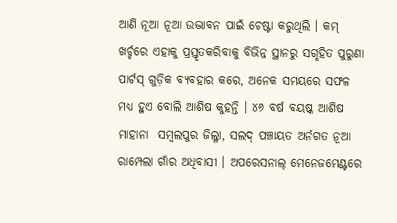ଆଣି ନୂଆ ନୂଆ ଉଦ୍ଭାବନ ପାଇଁ ଚେଷ୍ଟା କରୁଥିଲି । କମ୍ ଖର୍ଚ୍ଚରେ ଏହାକୁ ପ୍ରସ୍ତୃତକରିବାକୁ ବିଭିନ୍ନ ସ୍ଥାନରୁ ସଗୃହିତ ପୁରୁଣା ପାର୍ଟସ୍ ଗୁଡ଼ିକ ବ୍ୟବହାର କରେ, ଅନେକ ସମୟରେ ସଫଳ ମଧ୍ୟ ହୁଏ ବୋଲି ଆଶିଷ କୁହନ୍ତି । ୪୬ ବର୍ଷ ବୟଷ୍କ ଆଶିଷ ମାହାନା  ସମ୍ବଲପୁର ଜିଲ୍ଳା, ସଲଦ୍ ପଞ୍ଚାୟତ ଅର୍ନଗତ ନୂଆ ରାମ୍ପେଲା ଗାଁର ଅଧିବାସୀ । ଅପରେସନାଲ୍ ମେନେଜମେଣ୍ଟରେ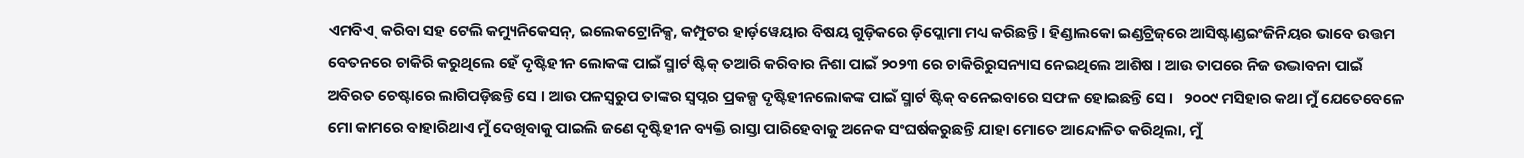ଏମବିଏ୍  କରିବା ସହ ଟେଲି କମ୍ୟୁନିକେସନ୍‌, ଇଲେକଟ୍ରୋନିକ୍ସ, କମ୍ପୁଟର ହାର୍ଡ଼ୱେୟାର ବିଷୟ ଗୁଡ଼ିକରେ ଡ଼ିପ୍ଲୋମା ମଧ୍ୟ କରିଛନ୍ତି । ହିଣ୍ଡାଲକୋ ଇଣ୍ଡଟ୍ରିଜ୍‌ରେ ଆସିଷ୍ଟାଣ୍ଡଇଂଜିନିୟର ଭାବେ ଉତ୍ତମ ବେତନରେ ଚାକିରି କରୁଥିଲେ ହେଁ ଦୃଷ୍ଟିହୀନ ଲୋକଙ୍କ ପାଇଁ ସ୍ମାର୍ଟ ଷ୍ଟିକ୍ ତଆରି କରିବାର ନିଶା ପାଇଁ ୨୦୨୩ ରେ ଚାକିରିରୁସନ୍ୟାସ ନେଇଥିଲେ ଆଶିଷ । ଆଉ ତାପରେ ନିଜ ଉଦ୍ଭାବନା ପାଇଁ ଅବିରତ ଚେଷ୍ଟାରେ ଲାଗିପଡ଼ିଛନ୍ତି ସେ । ଆଉ ପଳସ୍ୱରୁପ ତାଙ୍କର ସ୍ୱପ୍ନର ପ୍ରକଳ୍ପ ଦୃଷ୍ଟିହୀନଲୋକଙ୍କ ପାଇଁ ସ୍ମାର୍ଟ ଷ୍ଟିକ୍ ବନେଇବାରେ ସଫଳ ହୋଇଛନ୍ତି ସେ ।   ୨୦୦୯ ମସିହାର କଥା ମୁଁ ଯେତେବେଳେ ମୋ କାମରେ ବାହାରିଥାଏ ମୁଁ ଦେଖିବାକୁ ପାଇଲି ଜଣେ ଦୃଷ୍ଟିହୀନ ବ୍ୟକ୍ତି ରାସ୍ତା ପାରିହେବାକୁ ଅନେକ ସଂଘର୍ଷକରୁଛନ୍ତି ଯାହା ମୋତେ ଆନ୍ଦୋଳିତ କରିଥିଲା, ମୁଁ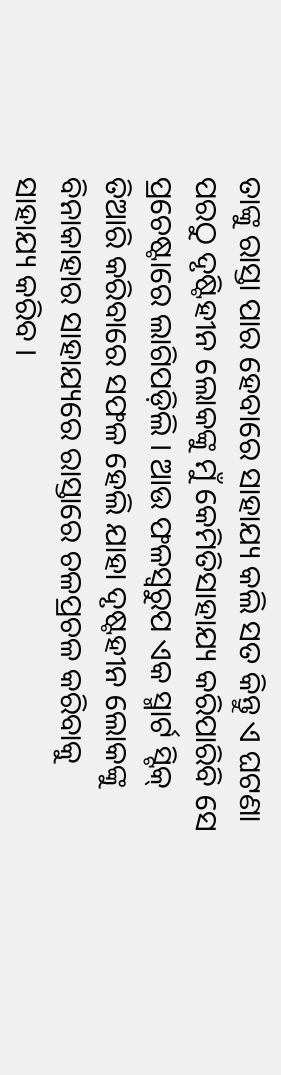ତାଙ୍କୁ ରାସ୍ତା ପାର ହେବାରେ ସାହାଯ୍ୟ କଲି ସତ କିନ୍ତୁ ଏ ଘଟଣା ପରଠୁ ଦୃଷ୍ଟିହୀନ ଲୋକଙ୍କୁ ମୁଁ କେମିତିସାହାଯ୍ୟ କରିପାରିବି ସେ ପ୍ରଚେଷ୍ଟାରେ ଲାଗିପଡ଼ିଲି । ଆଉ ଫଳସ୍ୱରୁପ ଏକ ସ୍ମାର୍ଟ ସ୍ଟିକ୍ ତିଆରି କରିବାରେ ସଫଳ ହେଲି ଯାହା ଦୃଷ୍ଟହୀନ ଲୋକଙ୍କୁ ବିନାକାହାର ସାହାଯ୍ୟରେ ରାସ୍ତାରେ ଚଳପ୍ରଚଳ କରିବାକୁ ସାହାଯ୍ୟ କରିବ ।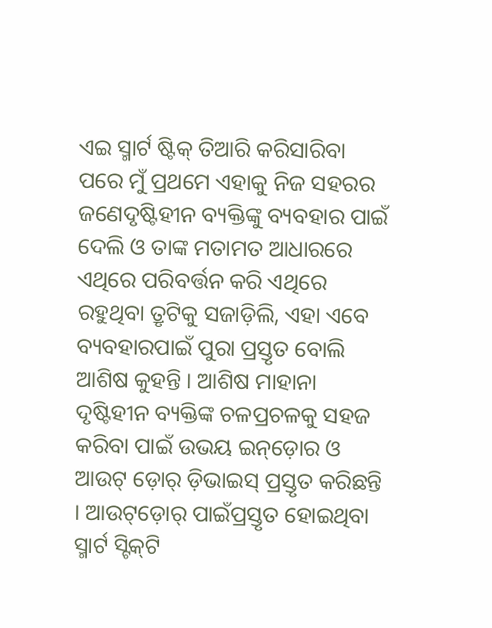ଏଇ ସ୍ମାର୍ଟ ଷ୍ଟିକ୍ ତିଆରି କରିସାରିବା ପରେ ମୁଁ ପ୍ରଥମେ ଏହାକୁ ନିଜ ସହରର ଜଣେଦୃଷ୍ଟିହୀନ ବ୍ୟକ୍ତିଙ୍କୁ ବ୍ୟବହାର ପାଇଁ ଦେଲି ଓ ତାଙ୍କ ମତାମତ ଆଧାରରେ ଏଥିରେ ପରିବର୍ତ୍ତନ କରି ଏଥିରେ ରହୁଥିବା ତ୍ରୃଟିକୁ ସଜାଡ଼ିଲି, ଏହା ଏବେ ବ୍ୟବହାରପାଇଁ ପୁରା ପ୍ରସ୍ତୃତ ବୋଲି ଆଶିଷ କୁହନ୍ତି । ଆଶିଷ ମାହାନା ଦୃଷ୍ଟିହୀନ ବ୍ୟକ୍ତିଙ୍କ ଚଳପ୍ରଚଳକୁ ସହଜ କରିବା ପାଇଁ ଉଭୟ ଇନ୍‌ଡ଼ୋର ଓ ଆଉଟ୍ ଡ଼ୋର୍ ଡ଼ିଭାଇସ୍ ପ୍ରସ୍ତୃତ କରିଛନ୍ତି । ଆଉଟ୍‌ଡ଼ୋର୍ ପାଇଁପ୍ରସ୍ତୃତ ହୋଇଥିବା ସ୍ମାର୍ଟ ସ୍ଟିକ୍‌ଟି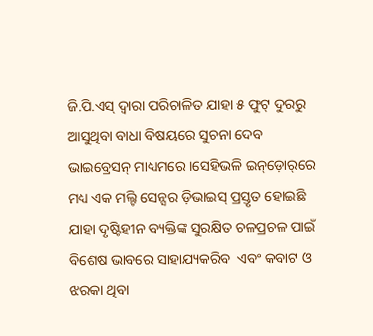ଜି.ପି.ଏସ୍ ଦ୍ୱାରା ପରିଚାଳିତ ଯାହା ୫ ଫୁଟ୍ ଦୁରରୁ ଆସୁଥିବା ବାଧା ବିଷୟରେ ସୁଚନା ଦେବ ଭାଇବ୍ରେସନ୍ ମାଧ୍ୟମରେ ।ସେହିଭଳି ଇନ୍‌ଡ଼ୋର୍‌ରେ ମଧ୍ୟ ଏକ ମଲ୍ଟି ସେନ୍ସର ଡ଼ିଭାଇସ୍ ପ୍ରସ୍ତୃତ ହୋଇଛି ଯାହା ଦୃଷ୍ଟିହୀନ ବ୍ୟକ୍ତିଙ୍କ ସୁରକ୍ଷିତ ଚଳପ୍ରଚଳ ପାଇଁ ବିଶେଷ ଭାବରେ ସାହାଯ୍ୟକରିବ  ଏବଂ କବାଟ ଓ ଝରକା ଥିବା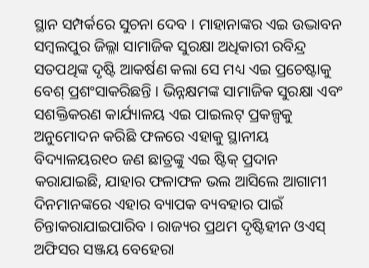ସ୍ଥାନ ସମ୍ପର୍କରେ ସୁଚନା ଦେବ । ମାହାନାଙ୍କର ଏଇ ଉଦ୍ଭାବନ ସମ୍ବଲପୁର ଜିଲ୍ଳା ସାମାଜିକ ସୁରକ୍ଷା ଅଧିକାରୀ ରବିନ୍ଦ୍ର ସତପଥିଙ୍କ ଦୃଷ୍ଟି ଆକର୍ଷଣ କଲା ସେ ମଧ୍ୟ ଏଇ ପ୍ରଚେଷ୍ଟାକୁ ବେଶ୍ ପ୍ରଶଂସାକରିଛନ୍ତି । ଭିନ୍ନକ୍ଷମଙ୍କ ସାମାଜିକ ସୁରକ୍ଷା ଏବଂ ସଶକ୍ତିକରଣ କାର୍ଯ୍ୟାଳୟ ଏଇ ପାଇଲଟ୍ ପ୍ରକଳ୍ପକୁ ଅନୁମୋଦନ କରିଛି ଫଳରେ ଏହାକୁ ସ୍ଥାନୀୟ ବିଦ୍ୟାଳୟର୧୦ ଜଣ ଛାତ୍ରଙ୍କୁ ଏଇ ଷ୍ଟିକ୍ ପ୍ରଦାନ କରାଯାଇଛି, ଯାହାର ଫଳାଫଳ ଭଲ ଆସିଲେ ଆଗାମୀ ଦିନମାନଙ୍କରେ ଏହାର ବ୍ୟାପକ ବ୍ୟବହାର ପାଇଁ ଚିନ୍ତାକରାଯାଇପାରିବ । ରାଜ୍ୟର ପ୍ରଥମ ଦୃଷ୍ଟିହୀନ ଓଏସ୍  ଅଫିସର ସଞ୍ଜୟ ବେହେରା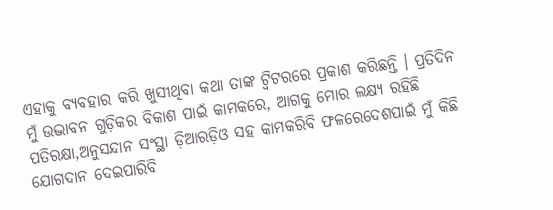ଏହାକୁ ବ୍ୟବହାର କରି ଖୁସୀଥିବା କଥା ତାଙ୍କ ଟ୍ୱିଟରରେ ପ୍ରକାଶ କରିଛନ୍ତି । ପ୍ରତିଦିନ ମୁଁ ଉଦ୍ଭାବନ ଗୁଡ଼ିକର ବିକାଶ ପାଇଁ କାମକରେ, ଆଗକୁ ମୋର ଲକ୍ଷ୍ୟ ରହିଛି ପତିରକ୍ଷା,ଅନୁସନ୍ଦାନ ସଂସ୍ଥା ଡ଼ିଆରଡ଼ିଓ ସହ କାମକରିବି ଫଳରେଦେଶପାଇଁ ମୁଁ କିଛି ଯୋଗଦାନ ଦେଇପାରିବି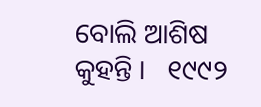ବୋଲି ଆଶିଷ କୁହନ୍ତି ।   ୧୯୯୨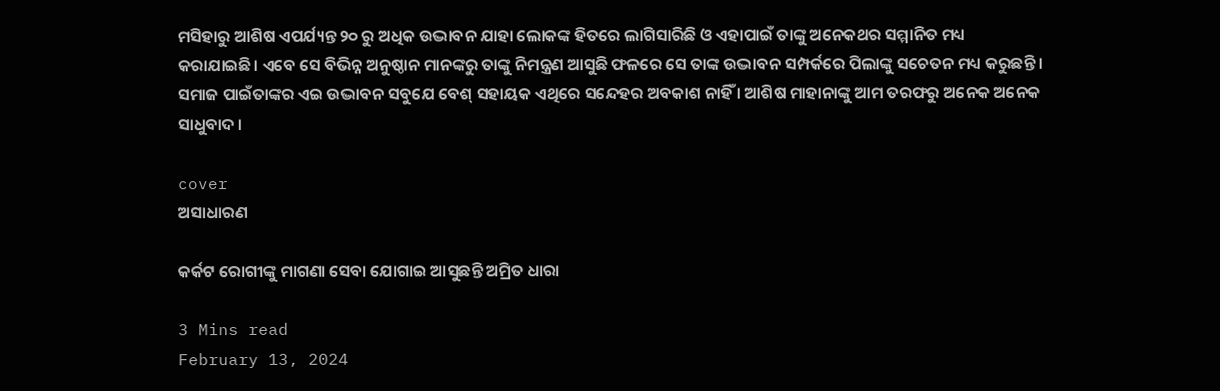ମସିହାରୁ ଆଶିଷ ଏପର୍ଯ୍ୟନ୍ତ ୨୦ ରୁ ଅଧିକ ଉଦ୍ଭାବନ ଯାହା ଲୋକଙ୍କ ହିତରେ ଲାଗିସାରିଛି ଓ ଏହାପାଇଁ ତାଙ୍କୁ ଅନେକଥର ସମ୍ମାନିତ ମଧ୍ୟ କରାଯାଇଛି। ଏବେ ସେ ବିଭିନ୍ନ ଅନୁଷ୍ଠାନ ମାନଙ୍କରୁ ତାଙ୍କୁ ନିମନ୍ତ୍ରଣ ଆସୁଛି ଫଳରେ ସେ ତାଙ୍କ ଉଦ୍ଭାବନ ସମ୍ପର୍କରେ ପିଲାଙ୍କୁ ସଚେତନ ମଧ୍ୟ କରୁଛନ୍ତି । ସମାଜ ପାଇଁତାଙ୍କର ଏଇ ଉଦ୍ଭାବନ ସବୁଯେ ବେଶ୍ ସହାୟକ ଏଥିରେ ସନ୍ଦେହର ଅବକାଶ ନାହିଁ । ଆଶିଷ ମାହାନାଙ୍କୁ ଆମ ତରଫରୁ ଅନେକ ଅନେକ ସାଧୁବାଦ ।

cover
ଅସାଧାରଣ

କର୍କଟ ରୋଗୀଙ୍କୁ ମାଗଣା ସେବା ଯୋଗାଇ ଆସୁଛନ୍ତି ଅମ୍ରିତ ଧାରା

3 Mins read
February 13, 2024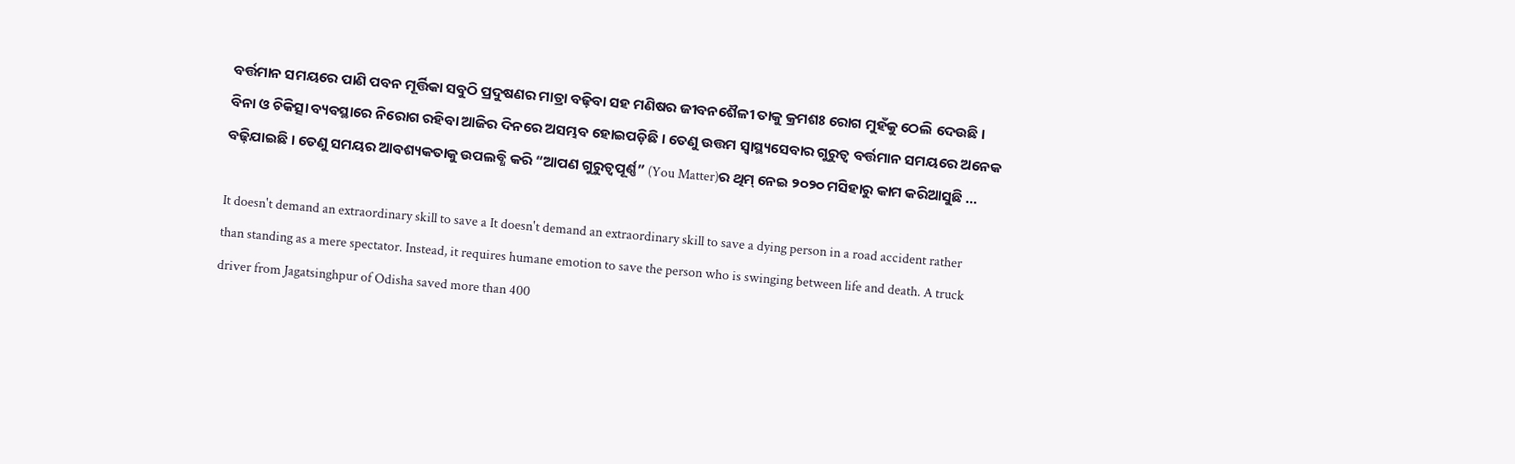ବର୍ତ୍ତମାନ ସମୟରେ ପାଣି ପବନ ମୂର୍ତ୍ତିକା ସବୁଠି ପ୍ରଦୁଷଣର ମାତ୍ରା ବଢ଼ିବା ସହ ମଣିଷର ଜୀବନଶୈଳୀ ତାକୁ କ୍ରମଶଃ ରୋଗ ମୁହଁକୁ ଠେଲି ଦେଉଛି । ବିନା ଓ ଚିକିତ୍ସା ବ୍ୟବସ୍ଥାରେ ନିରୋଗ ରହିବା ଆଜିର ଦିନରେ ଅସମ୍ଭବ ହୋଇପଡ଼ିଛି । ତେଣୁ ଉତ୍ତମ ସ୍ୱାସ୍ଥ୍ୟସେବାର ଗୁରୁତ୍ୱ ବର୍ତ୍ତମାନ ସମୟରେ ଅନେକ ବଢ଼ିଯାଇଛି । ତେଣୁ ସମୟର ଆବଶ୍ୟକତାକୁ ଉପଲବ୍ଧି କରି “ଆପଣ ଗୁରୁତ୍ୱପୂର୍ଣ୍ଣ” (You Matter)ର ଥିମ୍ ନେଇ ୨୦୨୦ ମସିହାରୁ କାମ କରିଆସୁଛି …

It doesn't demand an extraordinary skill to save a It doesn't demand an extraordinary skill to save a dying person in a road accident rather than standing as a mere spectator. Instead, it requires humane emotion to save the person who is swinging between life and death. A truck driver from Jagatsinghpur of Odisha saved more than 400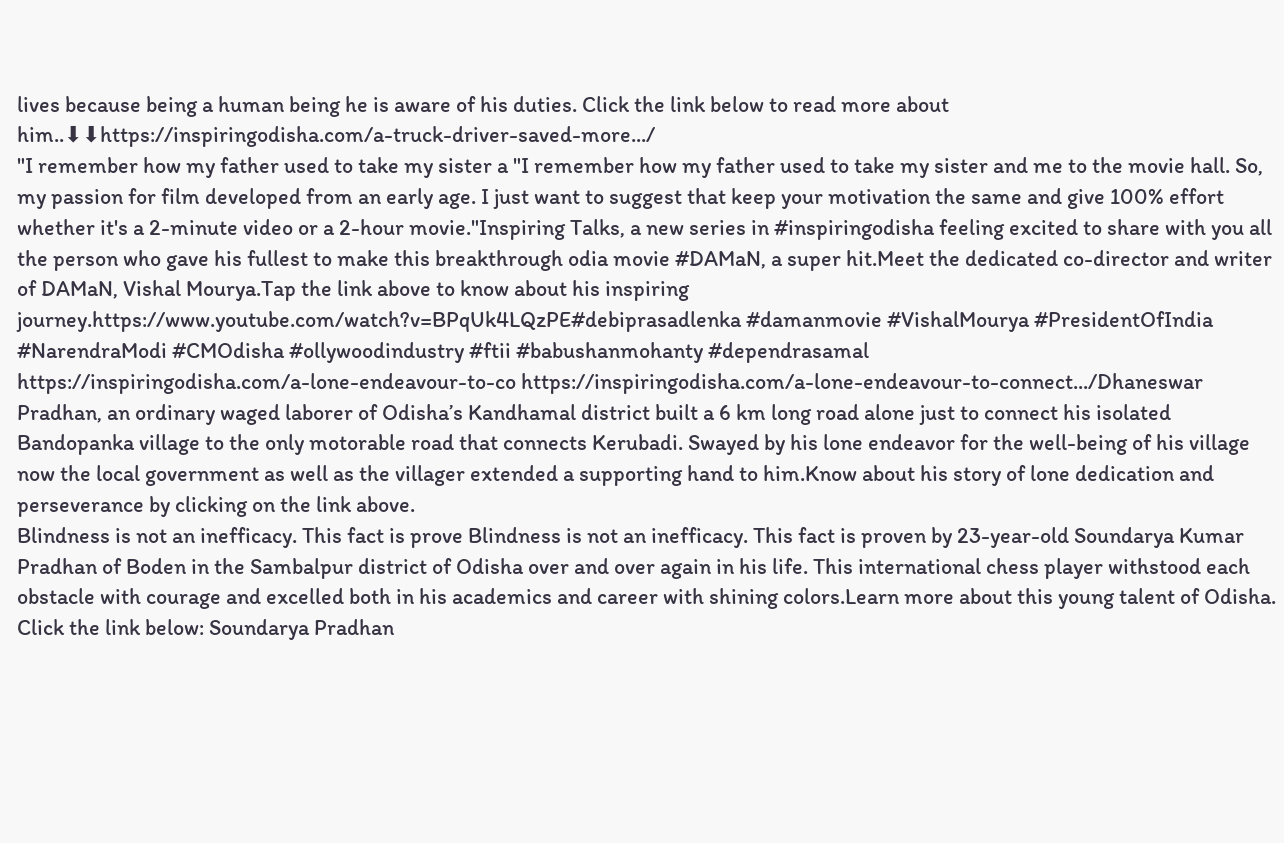lives because being a human being he is aware of his duties. Click the link below to read more about him..⬇⬇https://inspiringodisha.com/a-truck-driver-saved-more.../
"I remember how my father used to take my sister a "I remember how my father used to take my sister and me to the movie hall. So, my passion for film developed from an early age. I just want to suggest that keep your motivation the same and give 100% effort whether it's a 2-minute video or a 2-hour movie."Inspiring Talks, a new series in #inspiringodisha feeling excited to share with you all the person who gave his fullest to make this breakthrough odia movie #DAMaN, a super hit.Meet the dedicated co-director and writer of DAMaN, Vishal Mourya.Tap the link above to know about his inspiring journey.https://www.youtube.com/watch?v=BPqUk4LQzPE#debiprasadlenka #damanmovie #VishalMourya #PresidentOfIndia #NarendraModi #CMOdisha #ollywoodindustry #ftii #babushanmohanty #dependrasamal
https://inspiringodisha.com/a-lone-endeavour-to-co https://inspiringodisha.com/a-lone-endeavour-to-connect.../Dhaneswar Pradhan, an ordinary waged laborer of Odisha’s Kandhamal district built a 6 km long road alone just to connect his isolated Bandopanka village to the only motorable road that connects Kerubadi. Swayed by his lone endeavor for the well-being of his village now the local government as well as the villager extended a supporting hand to him.Know about his story of lone dedication and perseverance by clicking on the link above.
Blindness is not an inefficacy. This fact is prove Blindness is not an inefficacy. This fact is proven by 23-year-old Soundarya Kumar Pradhan of Boden in the Sambalpur district of Odisha over and over again in his life. This international chess player withstood each obstacle with courage and excelled both in his academics and career with shining colors.Learn more about this young talent of Odisha. Click the link below: Soundarya Pradhan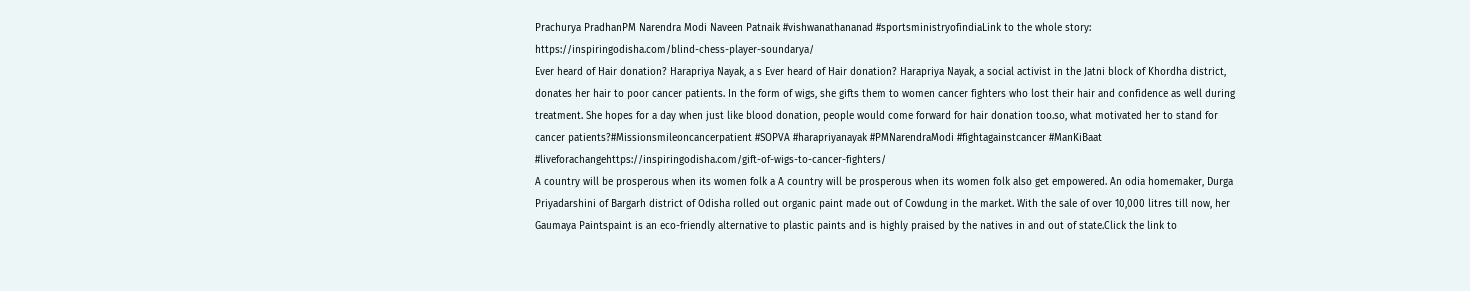Prachurya PradhanPM Narendra Modi Naveen Patnaik #vishwanathananad #sportsministryofindiaLink to the whole story: https://inspiringodisha.com/blind-chess-player-soundarya/
Ever heard of Hair donation? Harapriya Nayak, a s Ever heard of Hair donation? Harapriya Nayak, a social activist in the Jatni block of Khordha district, donates her hair to poor cancer patients. In the form of wigs, she gifts them to women cancer fighters who lost their hair and confidence as well during treatment. She hopes for a day when just like blood donation, people would come forward for hair donation too.so, what motivated her to stand for cancer patients?#Missionsmileoncancerpatient #SOPVA #harapriyanayak #PMNarendraModi #fightagainstcancer #ManKiBaat #liveforachangehttps://inspiringodisha.com/gift-of-wigs-to-cancer-fighters/
A country will be prosperous when its women folk a A country will be prosperous when its women folk also get empowered. An odia homemaker, Durga Priyadarshini of Bargarh district of Odisha rolled out organic paint made out of Cowdung in the market. With the sale of over 10,000 litres till now, her Gaumaya Paintspaint is an eco-friendly alternative to plastic paints and is highly praised by the natives in and out of state.Click the link to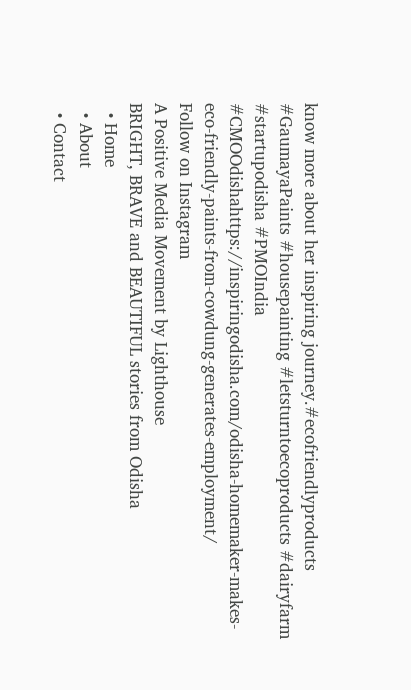know more about her inspiring journey.#ecofriendlyproducts #GaumayaPaints #housepainting #letsturntoecoproducts #dairyfarm #startupodisha #PMOIndia #CMOOdishahttps://inspiringodisha.com/odisha-homemaker-makes-eco-friendly-paints-from-cowdung-generates-employment/
Follow on Instagram
A Positive Media Movement by Lighthouse
BRIGHT, BRAVE and BEAUTIFUL stories from Odisha
  • Home
  • About
  • Contact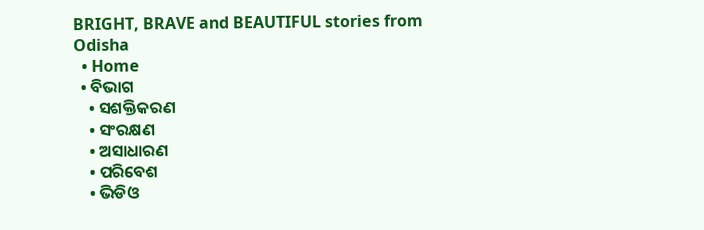BRIGHT, BRAVE and BEAUTIFUL stories from Odisha
  • Home
  • ବିଭାଗ
    • ସଶକ୍ତିକରଣ
    • ସଂରକ୍ଷଣ
    • ଅସାଧାରଣ
    • ପରିବେଶ
    • ଭିଡିଓ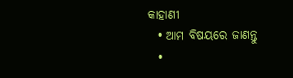କାହାଣୀ
  • ଆମ ବିଷୟରେ ଜାଣନ୍ତୁ
  •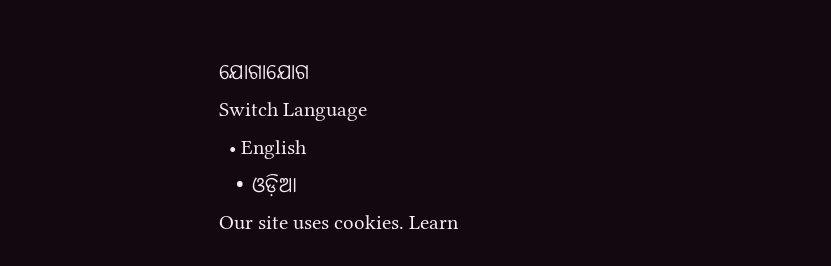ଯୋଗାଯୋଗ
Switch Language
  • English
  • ଓଡ଼ିଆ
Our site uses cookies. Learn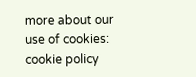more about our use of cookies: cookie policy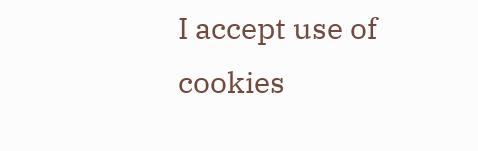I accept use of cookies